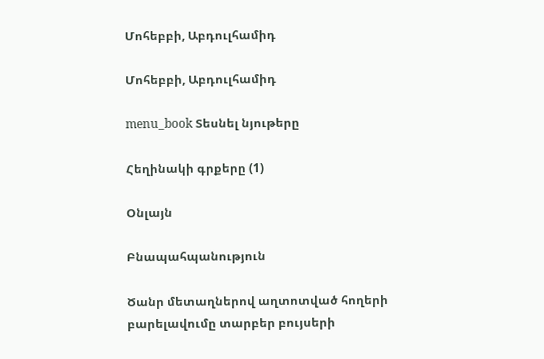Մոհեբբի, Աբդուլհամիդ

Մոհեբբի, Աբդուլհամիդ

menu_book Տեսնել նյութերը

Հեղինակի գրքերը (1)

Օնլայն

Բնապահպանություն

Ծանր մետաղներով աղտոտված հողերի բարելավումը տարբեր բույսերի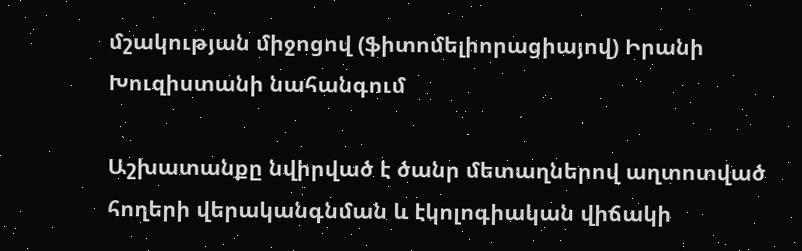մշակության միջոցով (ֆիտոմելիորացիայով) Իրանի Խուզիստանի նահանգում

Աշխատանքը նվիրված է ծանր մետաղներով աղտոտված հողերի վերականգնման և էկոլոգիական վիճակի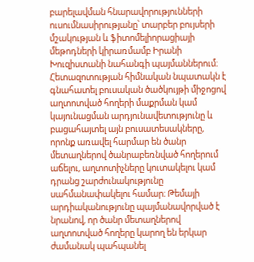բարելավման հնարավորությունների ուսումնասիրությանը՝ տարբեր բույսերի մշակության և ֆիտոմելիորացիայի մեթոդների կիրառմամբ Իրանի Խուզիստանի նահանգի պայմաններում։ Հետազոտության հիմնական նպատակն է գնահատել բուսական ծածկույթի միջոցով աղտոտված հողերի մաքրման կամ կայունացման արդյունավետությունը և բացահայտել այն բուսատեսակները, որոնք առավել հարմար են ծանր մետաղներով ծանրաբեռնված հողերում աճելու, աղտոտիչները կուտակելու կամ դրանց շարժունակությունը սահմանափակելու համար։ Թեմայի արդիականությունը պայմանավորված է նրանով, որ ծանր մետաղներով աղտոտված հողերը կարող են երկար ժամանակ պահպանել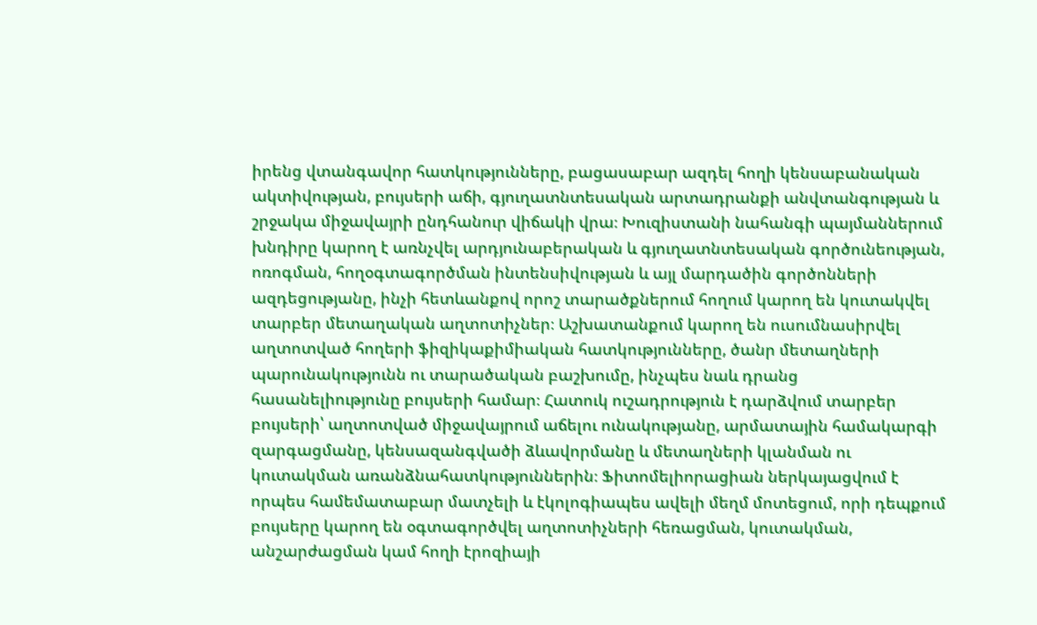իրենց վտանգավոր հատկությունները, բացասաբար ազդել հողի կենսաբանական ակտիվության, բույսերի աճի, գյուղատնտեսական արտադրանքի անվտանգության և շրջակա միջավայրի ընդհանուր վիճակի վրա։ Խուզիստանի նահանգի պայմաններում խնդիրը կարող է առնչվել արդյունաբերական և գյուղատնտեսական գործունեության, ոռոգման, հողօգտագործման ինտենսիվության և այլ մարդածին գործոնների ազդեցությանը, ինչի հետևանքով որոշ տարածքներում հողում կարող են կուտակվել տարբեր մետաղական աղտոտիչներ։ Աշխատանքում կարող են ուսումնասիրվել աղտոտված հողերի ֆիզիկաքիմիական հատկությունները, ծանր մետաղների պարունակությունն ու տարածական բաշխումը, ինչպես նաև դրանց հասանելիությունը բույսերի համար։ Հատուկ ուշադրություն է դարձվում տարբեր բույսերի՝ աղտոտված միջավայրում աճելու ունակությանը, արմատային համակարգի զարգացմանը, կենսազանգվածի ձևավորմանը և մետաղների կլանման ու կուտակման առանձնահատկություններին։ Ֆիտոմելիորացիան ներկայացվում է որպես համեմատաբար մատչելի և էկոլոգիապես ավելի մեղմ մոտեցում, որի դեպքում բույսերը կարող են օգտագործվել աղտոտիչների հեռացման, կուտակման, անշարժացման կամ հողի էրոզիայի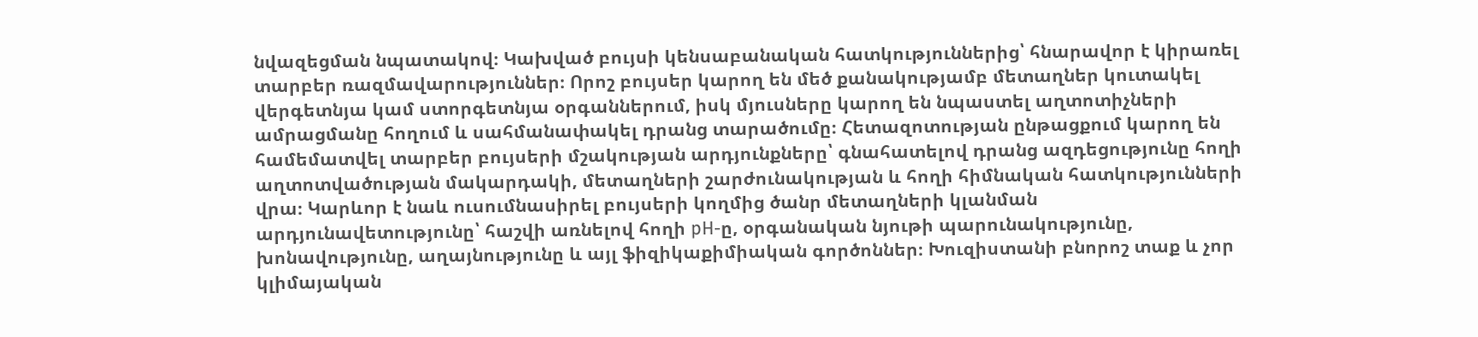նվազեցման նպատակով։ Կախված բույսի կենսաբանական հատկություններից՝ հնարավոր է կիրառել տարբեր ռազմավարություններ։ Որոշ բույսեր կարող են մեծ քանակությամբ մետաղներ կուտակել վերգետնյա կամ ստորգետնյա օրգաններում, իսկ մյուսները կարող են նպաստել աղտոտիչների ամրացմանը հողում և սահմանափակել դրանց տարածումը։ Հետազոտության ընթացքում կարող են համեմատվել տարբեր բույսերի մշակության արդյունքները՝ գնահատելով դրանց ազդեցությունը հողի աղտոտվածության մակարդակի, մետաղների շարժունակության և հողի հիմնական հատկությունների վրա։ Կարևոր է նաև ուսումնասիրել բույսերի կողմից ծանր մետաղների կլանման արդյունավետությունը՝ հաշվի առնելով հողի pH-ը, օրգանական նյութի պարունակությունը, խոնավությունը, աղայնությունը և այլ ֆիզիկաքիմիական գործոններ։ Խուզիստանի բնորոշ տաք և չոր կլիմայական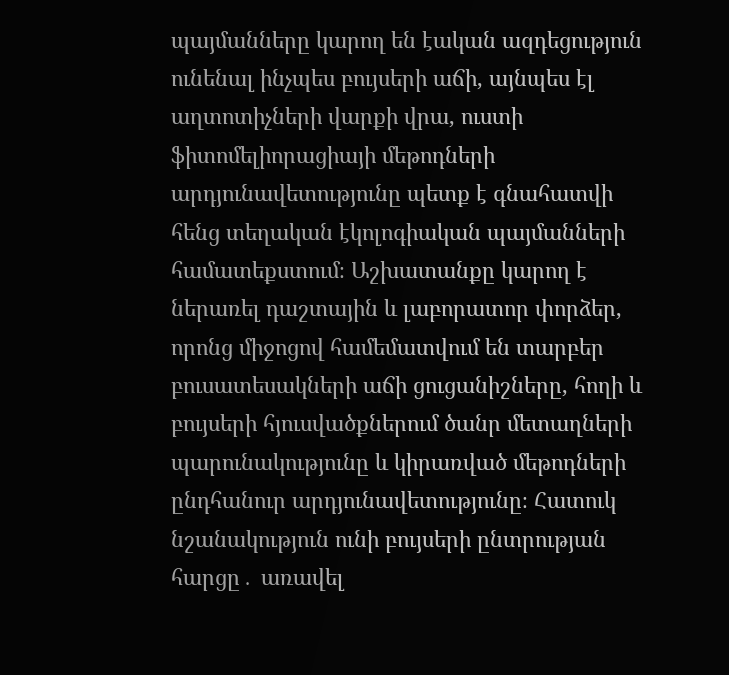պայմանները կարող են էական ազդեցություն ունենալ ինչպես բույսերի աճի, այնպես էլ աղտոտիչների վարքի վրա, ուստի ֆիտոմելիորացիայի մեթոդների արդյունավետությունը պետք է գնահատվի հենց տեղական էկոլոգիական պայմանների համատեքստում։ Աշխատանքը կարող է ներառել դաշտային և լաբորատոր փորձեր, որոնց միջոցով համեմատվում են տարբեր բուսատեսակների աճի ցուցանիշները, հողի և բույսերի հյուսվածքներում ծանր մետաղների պարունակությունը և կիրառված մեթոդների ընդհանուր արդյունավետությունը։ Հատուկ նշանակություն ունի բույսերի ընտրության հարցը․ առավել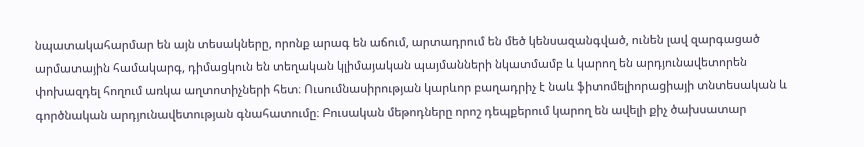նպատակահարմար են այն տեսակները, որոնք արագ են աճում, արտադրում են մեծ կենսազանգված, ունեն լավ զարգացած արմատային համակարգ, դիմացկուն են տեղական կլիմայական պայմանների նկատմամբ և կարող են արդյունավետորեն փոխազդել հողում առկա աղտոտիչների հետ։ Ուսումնասիրության կարևոր բաղադրիչ է նաև ֆիտոմելիորացիայի տնտեսական և գործնական արդյունավետության գնահատումը։ Բուսական մեթոդները որոշ դեպքերում կարող են ավելի քիչ ծախսատար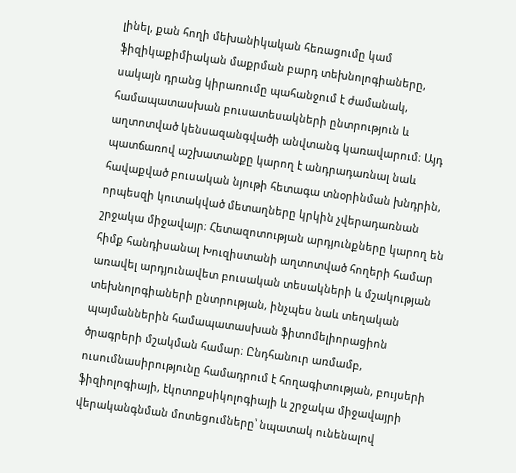լինել, քան հողի մեխանիկական հեռացումը կամ ֆիզիկաքիմիական մաքրման բարդ տեխնոլոգիաները, սակայն դրանց կիրառումը պահանջում է ժամանակ, համապատասխան բուսատեսակների ընտրություն և աղտոտված կենսազանգվածի անվտանգ կառավարում։ Այդ պատճառով աշխատանքը կարող է անդրադառնալ նաև հավաքված բուսական նյութի հետագա տնօրինման խնդրին, որպեսզի կուտակված մետաղները կրկին չվերադառնան շրջակա միջավայր։ Հետազոտության արդյունքները կարող են հիմք հանդիսանալ Խուզիստանի աղտոտված հողերի համար առավել արդյունավետ բուսական տեսակների և մշակության տեխնոլոգիաների ընտրության, ինչպես նաև տեղական պայմաններին համապատասխան ֆիտոմելիորացիոն ծրագրերի մշակման համար։ Ընդհանուր առմամբ, ուսումնասիրությունը համադրում է հողագիտության, բույսերի ֆիզիոլոգիայի, էկոտոքսիկոլոգիայի և շրջակա միջավայրի վերականգնման մոտեցումները՝ նպատակ ունենալով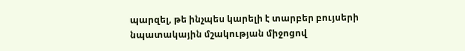պարզել, թե ինչպես կարելի է տարբեր բույսերի նպատակային մշակության միջոցով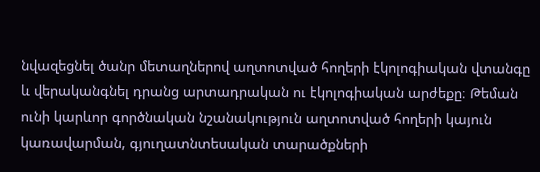նվազեցնել ծանր մետաղներով աղտոտված հողերի էկոլոգիական վտանգը և վերականգնել դրանց արտադրական ու էկոլոգիական արժեքը։ Թեման ունի կարևոր գործնական նշանակություն աղտոտված հողերի կայուն կառավարման, գյուղատնտեսական տարածքների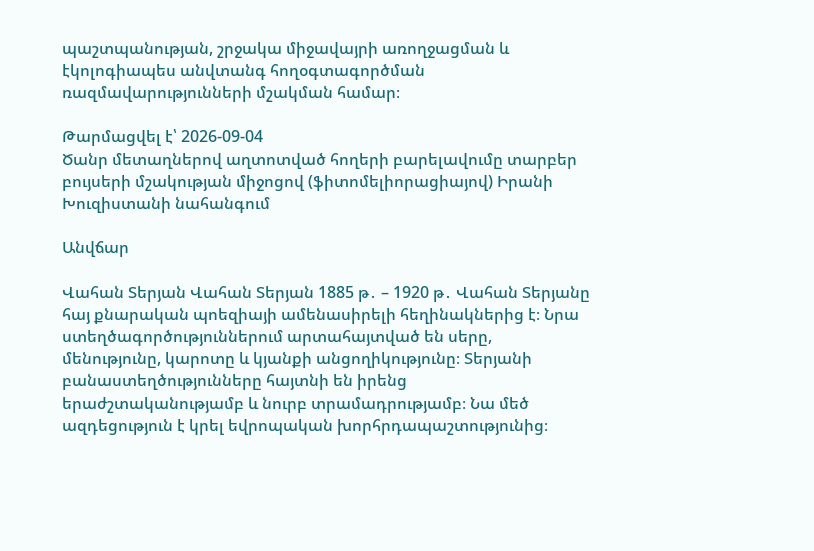պաշտպանության, շրջակա միջավայրի առողջացման և էկոլոգիապես անվտանգ հողօգտագործման ռազմավարությունների մշակման համար։

Թարմացվել է՝ 2026-09-04
Ծանր մետաղներով աղտոտված հողերի բարելավումը տարբեր բույսերի մշակության միջոցով (ֆիտոմելիորացիայով) Իրանի Խուզիստանի նահանգում

Անվճար

Վահան Տերյան Վահան Տերյան 1885 թ․ – 1920 թ․ Վահան Տերյանը հայ քնարական պոեզիայի ամենասիրելի հեղինակներից է։ Նրա ստեղծագործություններում արտահայտված են սերը, մենությունը, կարոտը և կյանքի անցողիկությունը։ Տերյանի բանաստեղծությունները հայտնի են իրենց երաժշտականությամբ և նուրբ տրամադրությամբ։ Նա մեծ ազդեցություն է կրել եվրոպական խորհրդապաշտությունից։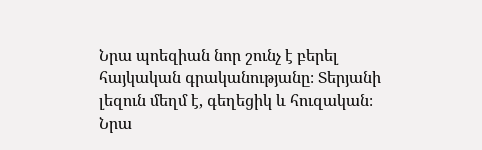Նրա պոեզիան նոր շունչ է բերել հայկական գրականությանը։ Տերյանի լեզուն մեղմ է, գեղեցիկ և հուզական։ Նրա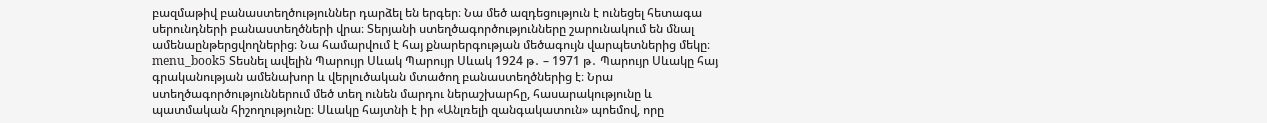բազմաթիվ բանաստեղծություններ դարձել են երգեր։ Նա մեծ ազդեցություն է ունեցել հետագա սերունդների բանաստեղծների վրա։ Տերյանի ստեղծագործությունները շարունակում են մնալ ամենաընթերցվողներից։ Նա համարվում է հայ քնարերգության մեծագույն վարպետներից մեկը։ menu_book5 Տեսնել ավելին Պարույր Սևակ Պարույր Սևակ 1924 թ․ – 1971 թ․ Պարույր Սևակը հայ գրականության ամենախոր և վերլուծական մտածող բանաստեղծներից է։ Նրա ստեղծագործություններում մեծ տեղ ունեն մարդու ներաշխարհը, հասարակությունը և պատմական հիշողությունը։ Սևակը հայտնի է իր «Անլռելի զանգակատուն» պոեմով, որը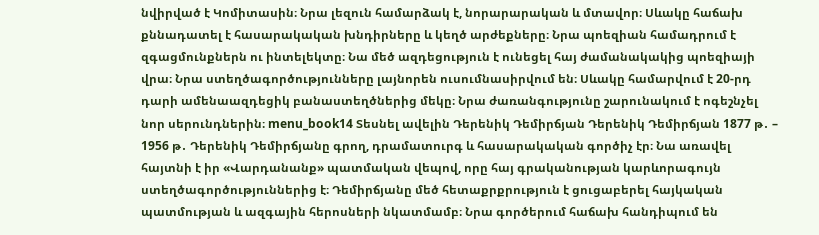նվիրված է Կոմիտասին։ Նրա լեզուն համարձակ է, նորարարական և մտավոր։ Սևակը հաճախ քննադատել է հասարակական խնդիրները և կեղծ արժեքները։ Նրա պոեզիան համադրում է զգացմունքներն ու ինտելեկտը։ Նա մեծ ազդեցություն է ունեցել հայ ժամանակակից պոեզիայի վրա։ Նրա ստեղծագործությունները լայնորեն ուսումնասիրվում են։ Սևակը համարվում է 20-րդ դարի ամենաազդեցիկ բանաստեղծներից մեկը։ Նրա ժառանգությունը շարունակում է ոգեշնչել նոր սերունդներին։ menu_book14 Տեսնել ավելին Դերենիկ Դեմիրճյան Դերենիկ Դեմիրճյան 1877 թ․ – 1956 թ․ Դերենիկ Դեմիրճյանը գրող, դրամատուրգ և հասարակական գործիչ էր։ Նա առավել հայտնի է իր «Վարդանանք» պատմական վեպով, որը հայ գրականության կարևորագույն ստեղծագործություններից է։ Դեմիրճյանը մեծ հետաքրքրություն է ցուցաբերել հայկական պատմության և ազգային հերոսների նկատմամբ։ Նրա գործերում հաճախ հանդիպում են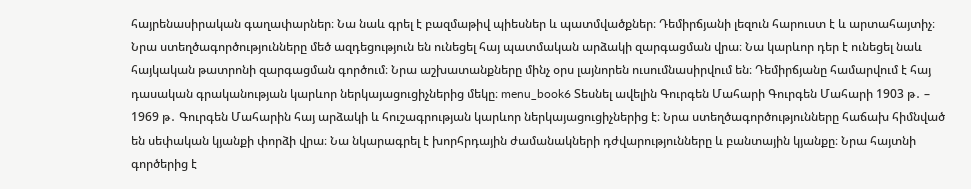հայրենասիրական գաղափարներ։ Նա նաև գրել է բազմաթիվ պիեսներ և պատմվածքներ։ Դեմիրճյանի լեզուն հարուստ է և արտահայտիչ։ Նրա ստեղծագործությունները մեծ ազդեցություն են ունեցել հայ պատմական արձակի զարգացման վրա։ Նա կարևոր դեր է ունեցել նաև հայկական թատրոնի զարգացման գործում։ Նրա աշխատանքները մինչ օրս լայնորեն ուսումնասիրվում են։ Դեմիրճյանը համարվում է հայ դասական գրականության կարևոր ներկայացուցիչներից մեկը։ menu_book6 Տեսնել ավելին Գուրգեն Մահարի Գուրգեն Մահարի 1903 թ․ – 1969 թ․ Գուրգեն Մահարին հայ արձակի և հուշագրության կարևոր ներկայացուցիչներից է։ Նրա ստեղծագործությունները հաճախ հիմնված են սեփական կյանքի փորձի վրա։ Նա նկարագրել է խորհրդային ժամանակների դժվարությունները և բանտային կյանքը։ Նրա հայտնի գործերից է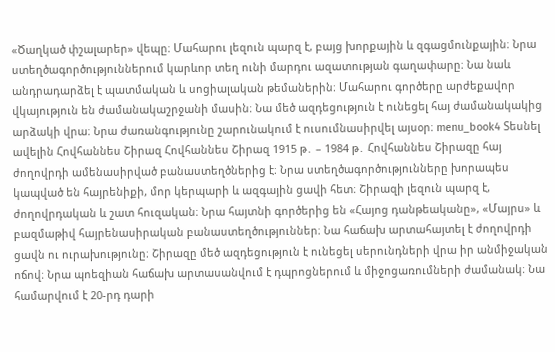«Ծաղկած փշալարեր» վեպը։ Մահարու լեզուն պարզ է, բայց խորքային և զգացմունքային։ Նրա ստեղծագործություններում կարևոր տեղ ունի մարդու ազատության գաղափարը։ Նա նաև անդրադարձել է պատմական և սոցիալական թեմաներին։ Մահարու գործերը արժեքավոր վկայություն են ժամանակաշրջանի մասին։ Նա մեծ ազդեցություն է ունեցել հայ ժամանակակից արձակի վրա։ Նրա ժառանգությունը շարունակում է ուսումնասիրվել այսօր։ menu_book4 Տեսնել ավելին Հովհաննես Շիրազ Հովհաննես Շիրազ 1915 թ․ – 1984 թ․ Հովհաննես Շիրազը հայ ժողովրդի ամենասիրված բանաստեղծներից է։ Նրա ստեղծագործությունները խորապես կապված են հայրենիքի, մոր կերպարի և ազգային ցավի հետ։ Շիրազի լեզուն պարզ է, ժողովրդական և շատ հուզական։ Նրա հայտնի գործերից են «Հայոց դանթեականը», «Մայրս» և բազմաթիվ հայրենասիրական բանաստեղծություններ։ Նա հաճախ արտահայտել է ժողովրդի ցավն ու ուրախությունը։ Շիրազը մեծ ազդեցություն է ունեցել սերունդների վրա իր անմիջական ոճով։ Նրա պոեզիան հաճախ արտասանվում է դպրոցներում և միջոցառումների ժամանակ։ Նա համարվում է 20-րդ դարի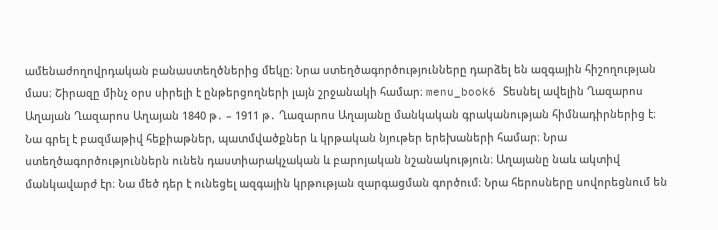ամենաժողովրդական բանաստեղծներից մեկը։ Նրա ստեղծագործությունները դարձել են ազգային հիշողության մաս։ Շիրազը մինչ օրս սիրելի է ընթերցողների լայն շրջանակի համար։ menu_book6 Տեսնել ավելին Ղազարոս Աղայան Ղազարոս Աղայան 1840 թ․ – 1911 թ․ Ղազարոս Աղայանը մանկական գրականության հիմնադիրներից է։ Նա գրել է բազմաթիվ հեքիաթներ, պատմվածքներ և կրթական նյութեր երեխաների համար։ Նրա ստեղծագործություններն ունեն դաստիարակչական և բարոյական նշանակություն։ Աղայանը նաև ակտիվ մանկավարժ էր։ Նա մեծ դեր է ունեցել ազգային կրթության զարգացման գործում։ Նրա հերոսները սովորեցնում են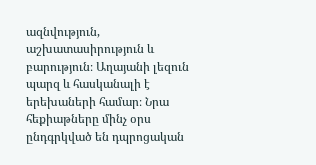ազնվություն, աշխատասիրություն և բարություն։ Աղայանի լեզուն պարզ և հասկանալի է երեխաների համար։ Նրա հեքիաթները մինչ օրս ընդգրկված են դպրոցական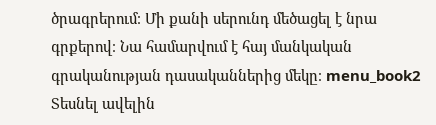ծրագրերում։ Մի քանի սերունդ մեծացել է նրա գրքերով։ Նա համարվում է հայ մանկական գրականության դասականներից մեկը։ menu_book2 Տեսնել ավելին